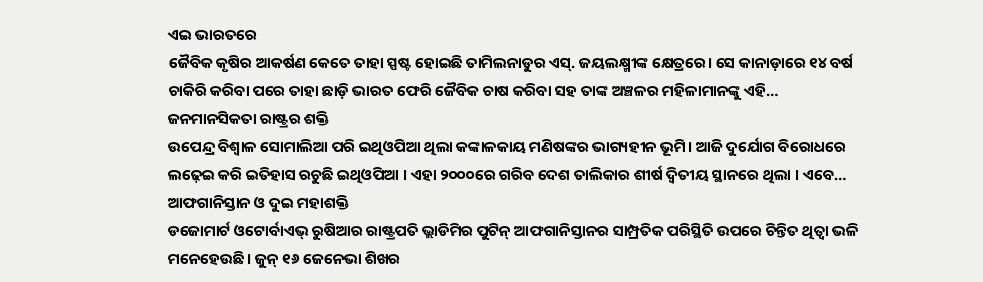ଏଇ ଭାରତରେ
ଜୈବିକ କୃଷିର ଆକର୍ଷଣ କେତେ ତାହା ସ୍ପଷ୍ଟ ହୋଇଛି ତାମିଲନାଡୁର ଏସ୍. ଜୟଲକ୍ଷ୍ମୀଙ୍କ କ୍ଷେତ୍ରରେ। ସେ କାନାଡ଼ାରେ ୧୪ ବର୍ଷ ଚାକିରି କରିବା ପରେ ତାହା ଛାଡ଼ି ଭାରତ ଫେରି ଜୈବିକ ଚାଷ କରିବା ସହ ତାଙ୍କ ଅଞ୍ଚଳର ମହିଳାମାନଙ୍କୁ ଏହି…
ଜନମାନସିକତା ରାଷ୍ଟ୍ରର ଶକ୍ତି
ଉପେନ୍ଦ୍ର ବିଶ୍ୱାଳ ସୋମାଲିଆ ପରି ଇଥିଓପିଆ ଥିଲା କଙ୍କାଳକାୟ ମଣିଷଙ୍କର ଭାଗ୍ୟହୀନ ଭୂମି। ଆଜି ଦୁର୍ଯୋଗ ବିରୋଧରେ ଲଢ଼େଇ କରି ଇତିହାସ ରଚୁଛି ଇଥିଓପିଆ । ଏହା ୨୦୦୦ରେ ଗରିବ ଦେଶ ତାଲିକାର ଶୀର୍ଷ ଦ୍ୱିତୀୟ ସ୍ଥାନରେ ଥିଲା । ଏବେ…
ଆଫଗାନିସ୍ତାନ ଓ ଦୁଇ ମହାଶକ୍ତି
ଡଜୋମାର୍ଟ ଓଟୋର୍ବାଏଭ୍ ରୁଷିଆର ରାଷ୍ଟ୍ରପତି ଭ୍ଲାଡିମିର ପୁଟିନ୍ ଆଫଗାନିସ୍ତାନର ସାମ୍ପ୍ରତିକ ପରିସ୍ଥିତି ଉପରେ ଚିନ୍ତିତ ଥିତ୍ବା ଭଳି ମନେହେଉଛି। ଜୁନ୍ ୧୬ ଜେନେଭା ଶିଖର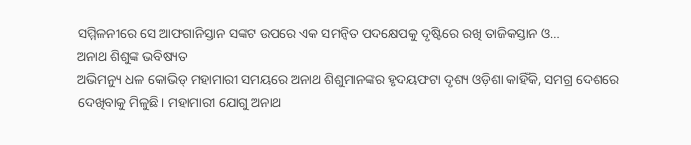ସମ୍ମିଳନୀରେ ସେ ଆଫଗାନିସ୍ତାନ ସଙ୍କଟ ଉପରେ ଏକ ସମନ୍ବିତ ପଦକ୍ଷେପକୁ ଦୃଷ୍ଟିରେ ରଖି ତାଜିକସ୍ତାନ ଓ…
ଅନାଥ ଶିଶୁଙ୍କ ଭବିଷ୍ୟତ
ଅଭିମନ୍ୟୁ ଧଳ କୋଭିଡ୍ ମହାମାରୀ ସମୟରେ ଅନାଥ ଶିଶୁମାନଙ୍କର ହୃଦୟଫଟା ଦୃଶ୍ୟ ଓଡ଼ିଶା କାହିଁକି, ସମଗ୍ର ଦେଶରେ ଦେଖିବାକୁ ମିଳୁଛି। ମହାମାରୀ ଯୋଗୁ ଅନାଥ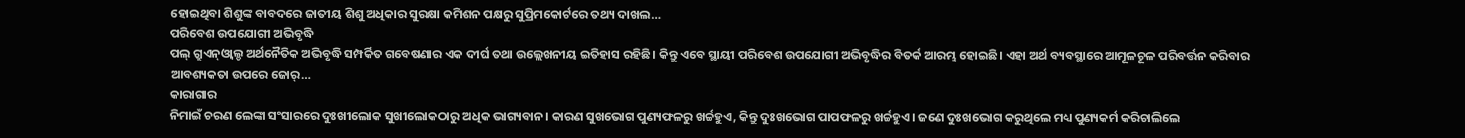ହୋଇଥିବା ଶିଶୁଙ୍କ ବାବଦରେ ଜାତୀୟ ଶିଶୁ ଅଧିକାର ସୁରକ୍ଷା କମିଶନ ପକ୍ଷରୁ ସୁପ୍ରିମକୋର୍ଟରେ ତଥ୍ୟ ଦାଖଲ…
ପରିବେଶ ଉପଯୋଗୀ ଅଭିବୃଦ୍ଧି
ପଲ୍ ଗ୍ରୁଏନ୍ଓ୍ବାଲ୍ଡ ଅର୍ଥନୈତିକ ଅଭିବୃଦ୍ଧି ସମ୍ପର୍କିତ ଗବେଷଣାର ଏକ ଦୀର୍ଘ ତଥା ଉଲ୍ଲେଖନୀୟ ଇତିହାସ ରହିଛି। କିନ୍ତୁ ଏବେ ସ୍ଥାୟୀ ପରିବେଶ ଉପଯୋଗୀ ଅଭିବୃଦ୍ଧିର ବିତର୍କ ଆରମ୍ଭ ହୋଇଛି। ଏହା ଅର୍ଥ ବ୍ୟବସ୍ଥାରେ ଆମୂଳଚୂଳ ପରିବର୍ତ୍ତନ କରିବାର ଆବଶ୍ୟକତା ଉପରେ ଜୋର୍…
କାରାଗାର
ନିମାଇଁ ଚରଣ ଲେଙ୍କା ସଂସାରରେ ଦୁଃଖୀଲୋକ ସୁଖୀଲୋକଠାରୁ ଅଧିକ ଭାଗ୍ୟବାନ। କାରଣ ସୁଖଭୋଗ ପୁଣ୍ୟଫଳରୁ ଖର୍ଚ୍ଚହୁଏ, କିନ୍ତୁ ଦୁଃଖଭୋଗ ପାପଫଳରୁ ଖର୍ଚ୍ଚହୁଏ। ଜଣେ ଦୁଃଖଭୋଗ କରୁଥିଲେ ମଧ୍ୟ ପୁଣ୍ୟକର୍ମ କରିଚାଲିଲେ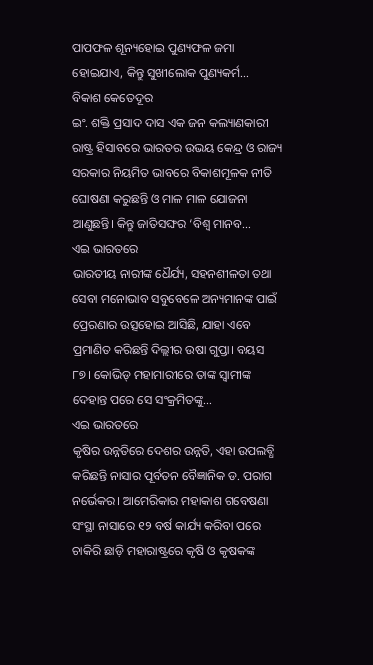ପାପଫଳ ଶୂନ୍ୟହୋଇ ପୁଣ୍ୟଫଳ ଜମା ହୋଇଯାଏ, କିନ୍ତୁ ସୁଖୀଲୋକ ପୁଣ୍ୟକର୍ମ…
ବିକାଶ କେତେଦୂର
ଇଂ. ଶକ୍ତି ପ୍ରସାଦ ଦାସ ଏକ ଜନ କଲ୍ୟାଣକାରୀ ରାଷ୍ଟ୍ର ହିସାବରେ ଭାରତର ଉଭୟ କେନ୍ଦ୍ର ଓ ରାଜ୍ୟ ସରକାର ନିୟମିତ ଭାବରେ ବିକାଶମୂଳକ ନୀତି ଘୋଷଣା କରୁଛନ୍ତି ଓ ମାଳ ମାଳ ଯୋଜନା ଆଣୁଛନ୍ତି। କିନ୍ତୁ ଜାତିସଙ୍ଘର ‘ବିଶ୍ୱ ମାନବ…
ଏଇ ଭାରତରେ
ଭାରତୀୟ ନାରୀଙ୍କ ଧୈର୍ଯ୍ୟ, ସହନଶୀଳତା ତଥା ସେବା ମନୋଭାବ ସବୁବେଳେ ଅନ୍ୟମାନଙ୍କ ପାଇଁ ପ୍ରେରଣାର ଉତ୍ସହୋଇ ଆସିଛି, ଯାହା ଏବେ ପ୍ରମାଣିତ କରିଛନ୍ତି ଦିଲ୍ଲୀର ଉଷା ଗୁପ୍ତା। ବୟସ ୮୭। କୋଭିଡ୍ ମହାମାରୀରେ ତାଙ୍କ ସ୍ବାମୀଙ୍କ ଦେହାନ୍ତ ପରେ ସେ ସଂକ୍ରମିତଙ୍କୁ…
ଏଇ ଭାରତରେ
କୃଷିର ଉନ୍ନତିରେ ଦେଶର ଉନ୍ନତି, ଏହା ଉପଲବ୍ଧି କରିଛନ୍ତି ନାସାର ପୂର୍ବତନ ବୈଜ୍ଞାନିକ ଡ. ପରାଗ ନର୍ଭେକର। ଆମେରିକାର ମହାକାଶ ଗବେଷଣା ସଂସ୍ଥା ନାସାରେ ୧୨ ବର୍ଷ କାର୍ଯ୍ୟ କରିବା ପରେ ଚାକିରି ଛାଡ଼ି ମହାରାଷ୍ଟ୍ରରେ କୃଷି ଓ କୃଷକଙ୍କ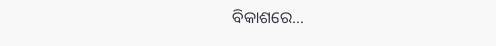ବିକାଶରେ…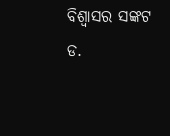ବିଶ୍ୱାସର ସଙ୍କଟ
ଡ.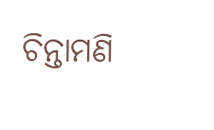ଚିନ୍ତାମଣି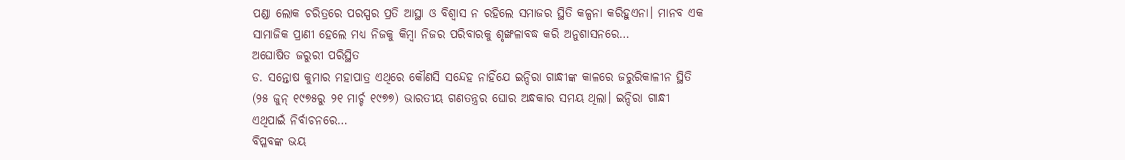ପଣ୍ଡା ଲୋକ ଚରିତ୍ରରେ ପରସ୍ପର ପ୍ରତି ଆସ୍ଥା ଓ ବିଶ୍ୱାସ ନ ରହିଲେ ସମାଜର ସ୍ଥିତି କଳ୍ପନା କରିହୁଏନା। ମାନବ ଏକ ସାମାଜିକ ପ୍ରାଣୀ ହେଲେ ମଧ୍ୟ ନିଜକୁ କିମ୍ବା ନିଜର ପରିବାରକୁ ଶୃଙ୍ଖଳାବଦ୍ଧ କରି ଅନୁଶାସନରେ…
ଅଘୋଷିତ ଜରୁରୀ ପରିସ୍ଥିତ
ଡ. ସନ୍ତୋଷ କୁମାର ମହାପାତ୍ର ଏଥିରେ କୌଣସି ସନ୍ଦେହ ନାହିଁଯେ ଇନ୍ଦିରା ଗାନ୍ଧୀଙ୍କ କାଳରେ ଜରୁରିକାଳୀନ ସ୍ଥିତି (୨୫ ଜୁନ୍ ୧୯୭୫ରୁ ୨୧ ମାର୍ଚ୍ଚ ୧୯୭୭) ଭାରତୀୟ ଗଣତନ୍ତ୍ରର ଘୋର ଅନ୍ଧକାର ସମୟ ଥିଲା। ଇନ୍ଦିରା ଗାନ୍ଧୀ ଏଥିପାଇଁ ନିର୍ବାଚନରେ…
ବିପ୍ଳବଙ୍କ ଭୟ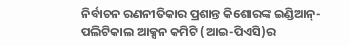ନିର୍ବାଚନ ରଣନୀତିକାର ପ୍ରଶାନ୍ତ କିଶୋରଙ୍କ ଇଣ୍ଡିଆନ୍-ପଲିଟିକାଲ ଆକ୍ସନ କମିଟି (ଆଇ-ପିଏସି)ର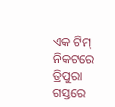ଏକ ଟିମ୍ ନିକଟରେ ତ୍ରିପୁରା ଗସ୍ତରେ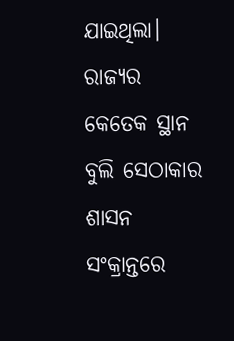ଯାଇଥିଲା। ରାଜ୍ୟର କେତେକ ସ୍ଥାନ ବୁଲି ସେଠାକାର ଶାସନ ସଂକ୍ରାନ୍ତରେ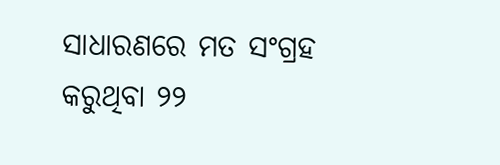ସାଧାରଣରେ ମତ ସଂଗ୍ରହ କରୁଥିବା ୨୨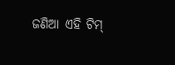ଜଣିଆ ଏହି ଟିମ୍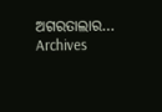ଅଗରତାଲାର…
Archives